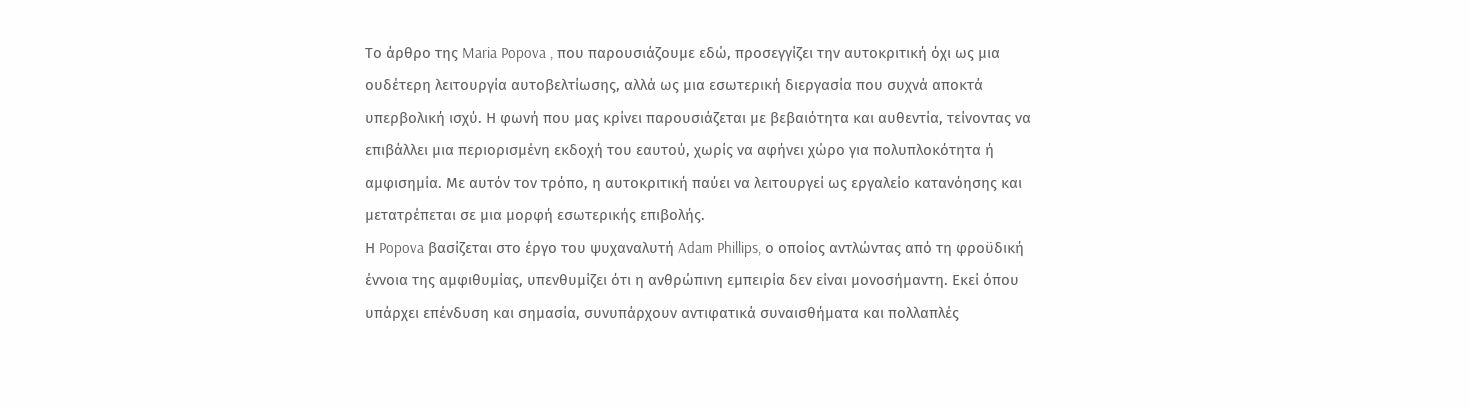Το άρθρο της Maria Popova , που παρουσιάζουμε εδώ, προσεγγίζει την αυτοκριτική όχι ως μια ουδέτερη λειτουργία αυτοβελτίωσης, αλλά ως μια εσωτερική διεργασία που συχνά αποκτά υπερβολική ισχύ. Η φωνή που μας κρίνει παρουσιάζεται με βεβαιότητα και αυθεντία, τείνοντας να επιβάλλει μια περιορισμένη εκδοχή του εαυτού, χωρίς να αφήνει χώρο για πολυπλοκότητα ή αμφισημία. Με αυτόν τον τρόπο, η αυτοκριτική παύει να λειτουργεί ως εργαλείο κατανόησης και μετατρέπεται σε μια μορφή εσωτερικής επιβολής.
Η Popova βασίζεται στο έργο του ψυχαναλυτή Adam Phillips, ο οποίος αντλώντας από τη φροϋδική έννοια της αμφιθυμίας, υπενθυμίζει ότι η ανθρώπινη εμπειρία δεν είναι μονοσήμαντη. Εκεί όπου υπάρχει επένδυση και σημασία, συνυπάρχουν αντιφατικά συναισθήματα και πολλαπλές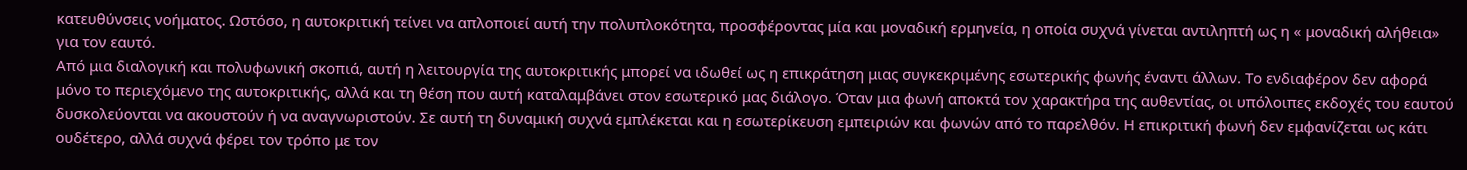κατευθύνσεις νοήματος. Ωστόσο, η αυτοκριτική τείνει να απλοποιεί αυτή την πολυπλοκότητα, προσφέροντας μία και μοναδική ερμηνεία, η οποία συχνά γίνεται αντιληπτή ως η « μοναδική αλήθεια» για τον εαυτό.
Από μια διαλογική και πολυφωνική σκοπιά, αυτή η λειτουργία της αυτοκριτικής μπορεί να ιδωθεί ως η επικράτηση μιας συγκεκριμένης εσωτερικής φωνής έναντι άλλων. Το ενδιαφέρον δεν αφορά μόνο το περιεχόμενο της αυτοκριτικής, αλλά και τη θέση που αυτή καταλαμβάνει στον εσωτερικό μας διάλογο. Όταν μια φωνή αποκτά τον χαρακτήρα της αυθεντίας, οι υπόλοιπες εκδοχές του εαυτού δυσκολεύονται να ακουστούν ή να αναγνωριστούν. Σε αυτή τη δυναμική συχνά εμπλέκεται και η εσωτερίκευση εμπειριών και φωνών από το παρελθόν. Η επικριτική φωνή δεν εμφανίζεται ως κάτι ουδέτερο, αλλά συχνά φέρει τον τρόπο με τον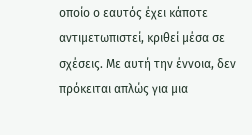οποίο ο εαυτός έχει κάποτε αντιμετωπιστεί, κριθεί μέσα σε σχέσεις. Με αυτή την έννοια, δεν πρόκειται απλώς για μια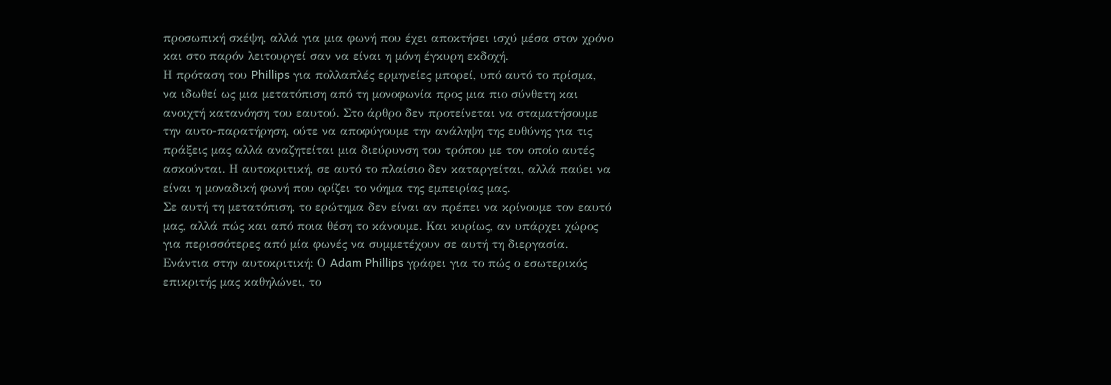προσωπική σκέψη, αλλά για μια φωνή που έχει αποκτήσει ισχύ μέσα στον χρόνο και στο παρόν λειτουργεί σαν να είναι η μόνη έγκυρη εκδοχή.
Η πρόταση του Phillips για πολλαπλές ερμηνείες μπορεί, υπό αυτό το πρίσμα, να ιδωθεί ως μια μετατόπιση από τη μονοφωνία προς μια πιο σύνθετη και ανοιχτή κατανόηση του εαυτού. Στο άρθρο δεν προτείνεται να σταματήσουμε την αυτο-παρατήρηση, ούτε να αποφύγουμε την ανάληψη της ευθύνης για τις πράξεις μας αλλά αναζητείται μια διεύρυνση του τρόπου με τον οποίο αυτές ασκούνται. Η αυτοκριτική, σε αυτό το πλαίσιο δεν καταργείται, αλλά παύει να είναι η μοναδική φωνή που ορίζει το νόημα της εμπειρίας μας.
Σε αυτή τη μετατόπιση, το ερώτημα δεν είναι αν πρέπει να κρίνουμε τον εαυτό μας, αλλά πώς και από ποια θέση το κάνουμε. Και κυρίως, αν υπάρχει χώρος για περισσότερες από μία φωνές να συμμετέχουν σε αυτή τη διεργασία.
Ενάντια στην αυτοκριτική: Ο Adam Phillips γράφει για το πώς ο εσωτερικός επικριτής μας καθηλώνει, το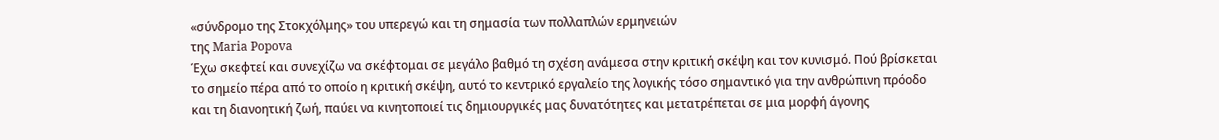«σύνδρομο της Στοκχόλμης» του υπερεγώ και τη σημασία των πολλαπλών ερμηνειών
της Maria Popova
Έχω σκεφτεί και συνεχίζω να σκέφτομαι σε μεγάλο βαθμό τη σχέση ανάμεσα στην κριτική σκέψη και τον κυνισμό. Πού βρίσκεται το σημείο πέρα από το οποίο η κριτική σκέψη, αυτό το κεντρικό εργαλείο της λογικής τόσο σημαντικό για την ανθρώπινη πρόοδο και τη διανοητική ζωή, παύει να κινητοποιεί τις δημιουργικές μας δυνατότητες και μετατρέπεται σε μια μορφή άγονης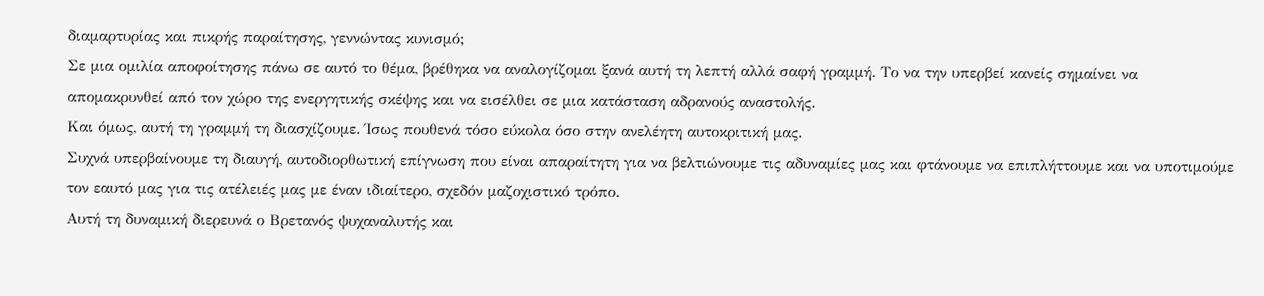διαμαρτυρίας και πικρής παραίτησης, γεννώντας κυνισμό;
Σε μια ομιλία αποφοίτησης πάνω σε αυτό το θέμα, βρέθηκα να αναλογίζομαι ξανά αυτή τη λεπτή αλλά σαφή γραμμή. Το να την υπερβεί κανείς σημαίνει να απομακρυνθεί από τον χώρο της ενεργητικής σκέψης και να εισέλθει σε μια κατάσταση αδρανούς αναστολής.
Και όμως, αυτή τη γραμμή τη διασχίζουμε. Ίσως πουθενά τόσο εύκολα όσο στην ανελέητη αυτοκριτική μας.
Συχνά υπερβαίνουμε τη διαυγή, αυτοδιορθωτική επίγνωση που είναι απαραίτητη για να βελτιώνουμε τις αδυναμίες μας και φτάνουμε να επιπλήττουμε και να υποτιμούμε τον εαυτό μας για τις ατέλειές μας με έναν ιδιαίτερο, σχεδόν μαζοχιστικό τρόπο.
Αυτή τη δυναμική διερευνά ο Βρετανός ψυχαναλυτής και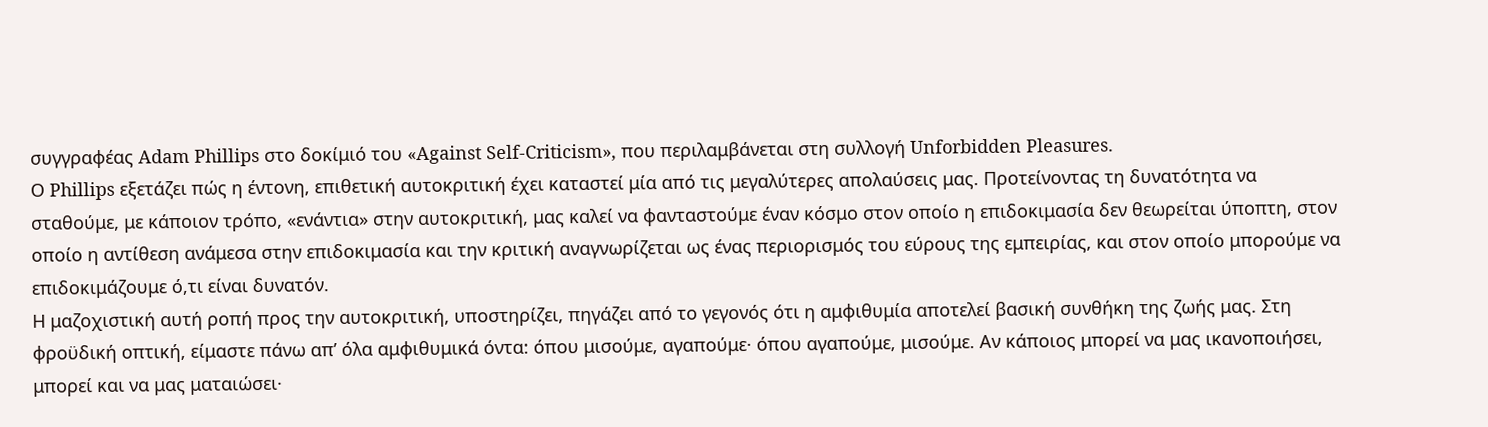συγγραφέας Adam Phillips στο δοκίμιό του «Against Self-Criticism», που περιλαμβάνεται στη συλλογή Unforbidden Pleasures.
Ο Phillips εξετάζει πώς η έντονη, επιθετική αυτοκριτική έχει καταστεί μία από τις μεγαλύτερες απολαύσεις μας. Προτείνοντας τη δυνατότητα να σταθούμε, με κάποιον τρόπο, «ενάντια» στην αυτοκριτική, μας καλεί να φανταστούμε έναν κόσμο στον οποίο η επιδοκιμασία δεν θεωρείται ύποπτη, στον οποίο η αντίθεση ανάμεσα στην επιδοκιμασία και την κριτική αναγνωρίζεται ως ένας περιορισμός του εύρους της εμπειρίας, και στον οποίο μπορούμε να επιδοκιμάζουμε ό,τι είναι δυνατόν.
Η μαζοχιστική αυτή ροπή προς την αυτοκριτική, υποστηρίζει, πηγάζει από το γεγονός ότι η αμφιθυμία αποτελεί βασική συνθήκη της ζωής μας. Στη φροϋδική οπτική, είμαστε πάνω απ’ όλα αμφιθυμικά όντα: όπου μισούμε, αγαπούμε· όπου αγαπούμε, μισούμε. Αν κάποιος μπορεί να μας ικανοποιήσει, μπορεί και να μας ματαιώσει·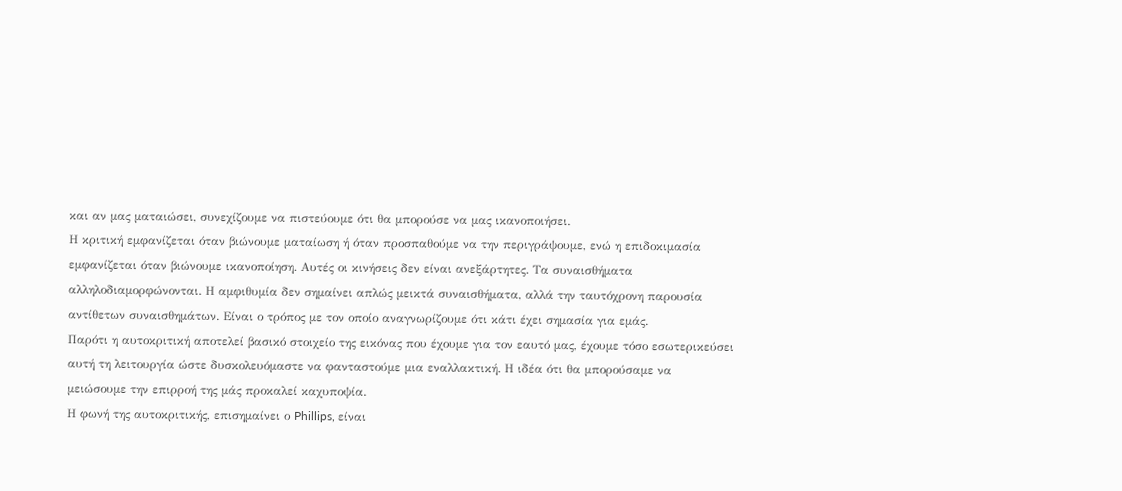και αν μας ματαιώσει, συνεχίζουμε να πιστεύουμε ότι θα μπορούσε να μας ικανοποιήσει.
Η κριτική εμφανίζεται όταν βιώνουμε ματαίωση ή όταν προσπαθούμε να την περιγράψουμε, ενώ η επιδοκιμασία εμφανίζεται όταν βιώνουμε ικανοποίηση. Αυτές οι κινήσεις δεν είναι ανεξάρτητες. Τα συναισθήματα αλληλοδιαμορφώνονται. Η αμφιθυμία δεν σημαίνει απλώς μεικτά συναισθήματα, αλλά την ταυτόχρονη παρουσία αντίθετων συναισθημάτων. Είναι ο τρόπος με τον οποίο αναγνωρίζουμε ότι κάτι έχει σημασία για εμάς.
Παρότι η αυτοκριτική αποτελεί βασικό στοιχείο της εικόνας που έχουμε για τον εαυτό μας, έχουμε τόσο εσωτερικεύσει αυτή τη λειτουργία ώστε δυσκολευόμαστε να φανταστούμε μια εναλλακτική. Η ιδέα ότι θα μπορούσαμε να μειώσουμε την επιρροή της μάς προκαλεί καχυποψία.
Η φωνή της αυτοκριτικής, επισημαίνει ο Phillips, είναι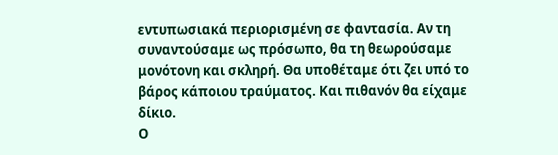εντυπωσιακά περιορισμένη σε φαντασία. Αν τη συναντούσαμε ως πρόσωπο, θα τη θεωρούσαμε μονότονη και σκληρή. Θα υποθέταμε ότι ζει υπό το βάρος κάποιου τραύματος. Και πιθανόν θα είχαμε δίκιο.
Ο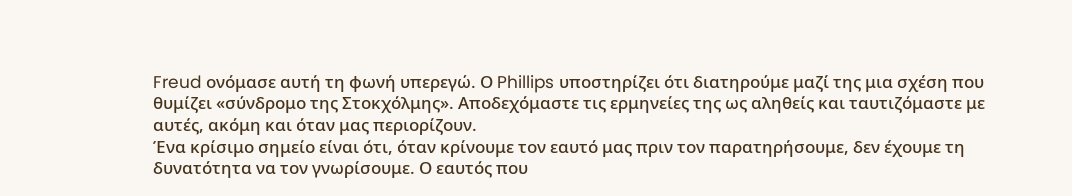Freud ονόμασε αυτή τη φωνή υπερεγώ. Ο Phillips υποστηρίζει ότι διατηρούμε μαζί της μια σχέση που θυμίζει «σύνδρομο της Στοκχόλμης». Αποδεχόμαστε τις ερμηνείες της ως αληθείς και ταυτιζόμαστε με αυτές, ακόμη και όταν μας περιορίζουν.
Ένα κρίσιμο σημείο είναι ότι, όταν κρίνουμε τον εαυτό μας πριν τον παρατηρήσουμε, δεν έχουμε τη δυνατότητα να τον γνωρίσουμε. Ο εαυτός που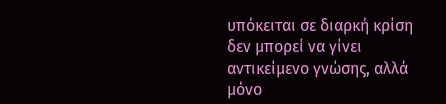υπόκειται σε διαρκή κρίση δεν μπορεί να γίνει αντικείμενο γνώσης, αλλά μόνο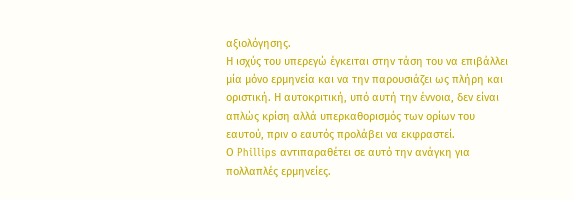αξιολόγησης.
Η ισχύς του υπερεγώ έγκειται στην τάση του να επιβάλλει μία μόνο ερμηνεία και να την παρουσιάζει ως πλήρη και οριστική. Η αυτοκριτική, υπό αυτή την έννοια, δεν είναι απλώς κρίση αλλά υπερκαθορισμός των ορίων του εαυτού, πριν ο εαυτός προλάβει να εκφραστεί.
Ο Phillips αντιπαραθέτει σε αυτό την ανάγκη για πολλαπλές ερμηνείες.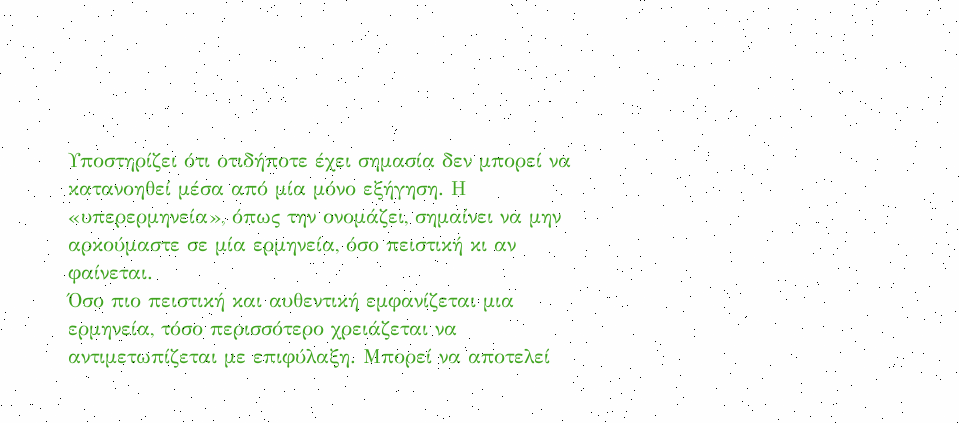Υποστηρίζει ότι οτιδήποτε έχει σημασία δεν μπορεί να κατανοηθεί μέσα από μία μόνο εξήγηση. Η «υπερερμηνεία», όπως την ονομάζει, σημαίνει να μην αρκούμαστε σε μία ερμηνεία, όσο πειστική κι αν φαίνεται.
Όσο πιο πειστική και αυθεντική εμφανίζεται μια ερμηνεία, τόσο περισσότερο χρειάζεται να αντιμετωπίζεται με επιφύλαξη. Μπορεί να αποτελεί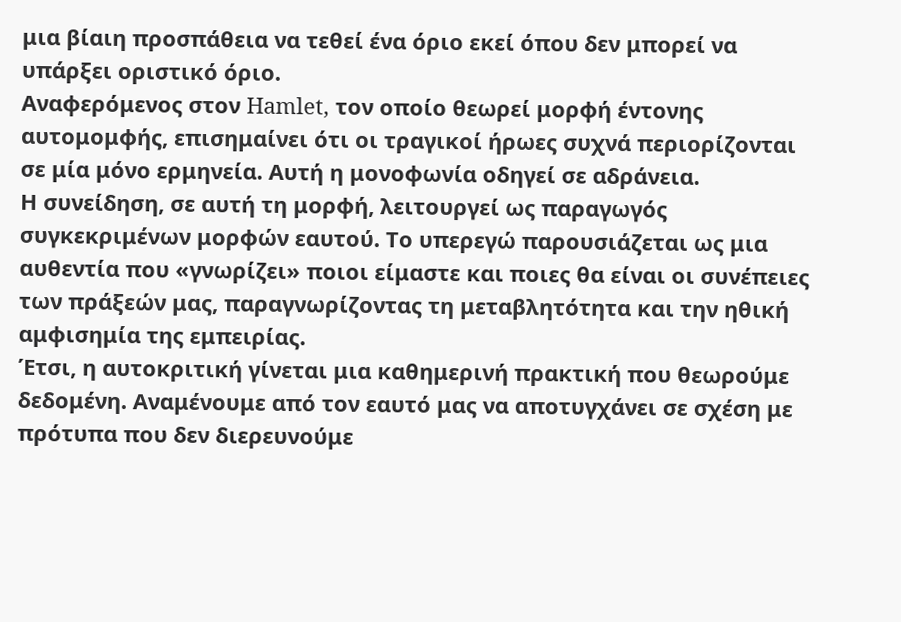μια βίαιη προσπάθεια να τεθεί ένα όριο εκεί όπου δεν μπορεί να υπάρξει οριστικό όριο.
Αναφερόμενος στον Hamlet, τον οποίο θεωρεί μορφή έντονης αυτομομφής, επισημαίνει ότι οι τραγικοί ήρωες συχνά περιορίζονται σε μία μόνο ερμηνεία. Αυτή η μονοφωνία οδηγεί σε αδράνεια.
Η συνείδηση, σε αυτή τη μορφή, λειτουργεί ως παραγωγός συγκεκριμένων μορφών εαυτού. Το υπερεγώ παρουσιάζεται ως μια αυθεντία που «γνωρίζει» ποιοι είμαστε και ποιες θα είναι οι συνέπειες των πράξεών μας, παραγνωρίζοντας τη μεταβλητότητα και την ηθική αμφισημία της εμπειρίας.
Έτσι, η αυτοκριτική γίνεται μια καθημερινή πρακτική που θεωρούμε δεδομένη. Αναμένουμε από τον εαυτό μας να αποτυγχάνει σε σχέση με πρότυπα που δεν διερευνούμε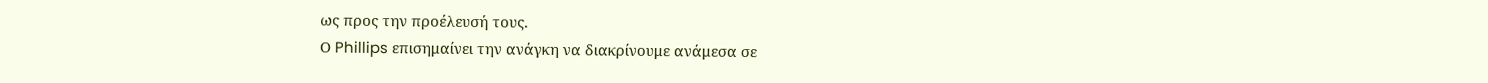ως προς την προέλευσή τους.
Ο Phillips επισημαίνει την ανάγκη να διακρίνουμε ανάμεσα σε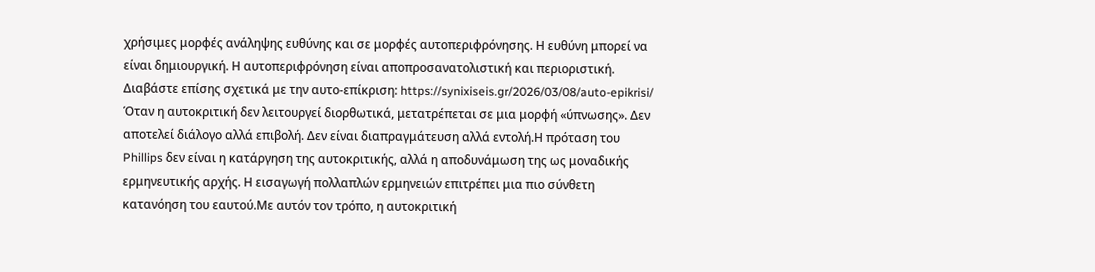χρήσιμες μορφές ανάληψης ευθύνης και σε μορφές αυτοπεριφρόνησης. Η ευθύνη μπορεί να είναι δημιουργική. Η αυτοπεριφρόνηση είναι αποπροσανατολιστική και περιοριστική.
Διαβάστε επίσης σχετικά με την αυτο-επίκριση: https://synixiseis.gr/2026/03/08/auto-epikrisi/
Όταν η αυτοκριτική δεν λειτουργεί διορθωτικά, μετατρέπεται σε μια μορφή «ύπνωσης». Δεν αποτελεί διάλογο αλλά επιβολή. Δεν είναι διαπραγμάτευση αλλά εντολή.Η πρόταση του Phillips δεν είναι η κατάργηση της αυτοκριτικής, αλλά η αποδυνάμωση της ως μοναδικής ερμηνευτικής αρχής. Η εισαγωγή πολλαπλών ερμηνειών επιτρέπει μια πιο σύνθετη κατανόηση του εαυτού.Με αυτόν τον τρόπο, η αυτοκριτική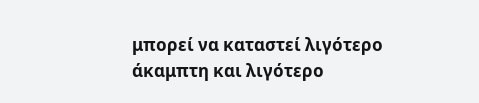μπορεί να καταστεί λιγότερο άκαμπτη και λιγότερο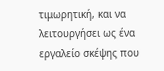τιμωρητική, και να λειτουργήσει ως ένα εργαλείο σκέψης που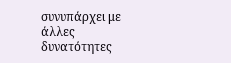συνυπάρχει με άλλες δυνατότητες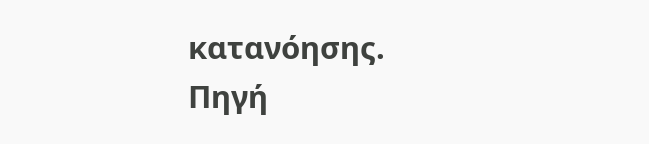κατανόησης.
Πηγή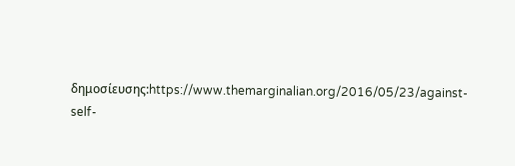δημοσίευσης:https://www.themarginalian.org/2016/05/23/against-self-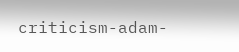criticism-adam-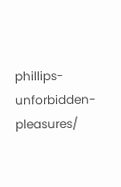phillips-unforbidden-pleasures/